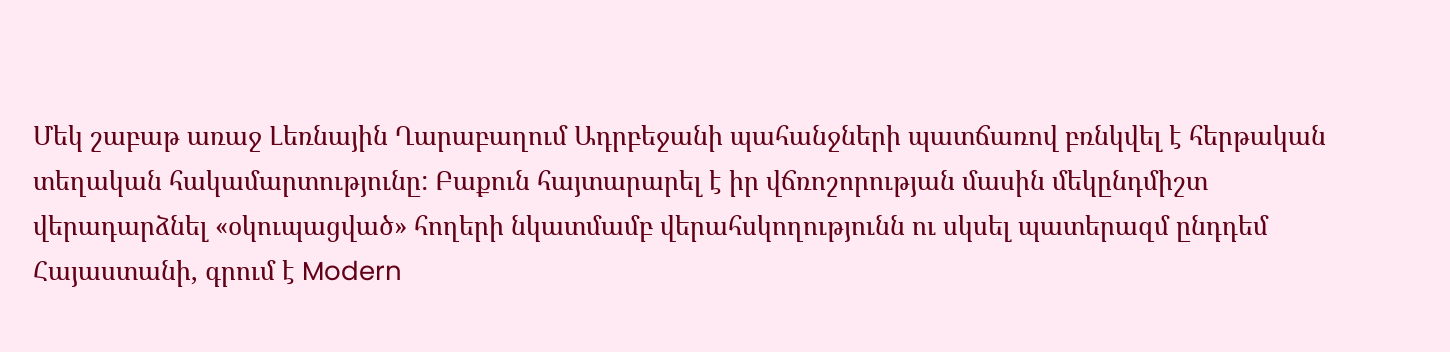Մեկ շաբաթ առաջ Լեռնային Ղարաբաղում Ադրբեջանի պահանջների պատճառով բռնկվել է հերթական տեղական հակամարտությունը: Բաքուն հայտարարել է իր վճռոշորության մասին մեկընդմիշտ վերադարձնել «օկուպացված» հողերի նկատմամբ վերահսկողությունն ու սկսել պատերազմ ընդդեմ Հայաստանի, գրում է Modern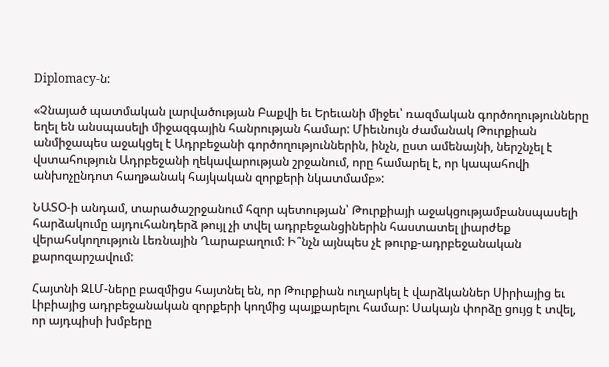Diplomacy-ն:

«Չնայած պատմական լարվածության Բաքվի եւ Երեւանի միջեւ՝ ռազմական գործողությունները եղել են անսպասելի միջազգային հանրության համար: Միեւնույն ժամանակ Թուրքիան անմիջապես աջակցել է Ադրբեջանի գործողություններին, ինչն, ըստ ամենայնի, ներշնչել է վստահություն Ադրբեջանի ղեկավարության շրջանում, որը համարել է, որ կապահովի անխոչընդոտ հաղթանակ հայկական զորքերի նկատմամբ»:

ՆԱՏՕ-ի անդամ, տարածաշրջանում հզոր պետության՝ Թուրքիայի աջակցությամբանսպասելի հարձակումը այդուհանդերձ թույլ չի տվել ադրբեջանցիներին հաստատել լիարժեք վերահսկողություն Լեռնային Ղարաբաղում: Ի՞նչն այնպես չէ թուրք-ադրբեջանական քարոզարշավում:

Հայտնի ԶԼՄ-ները բազմիցս հայտնել են, որ Թուրքիան ուղարկել է վարձկաններ Սիրիայից եւ Լիբիայից ադրբեջանական զորքերի կողմից պայքարելու համար: Սակայն փորձը ցույց է տվել, որ այդպիսի խմբերը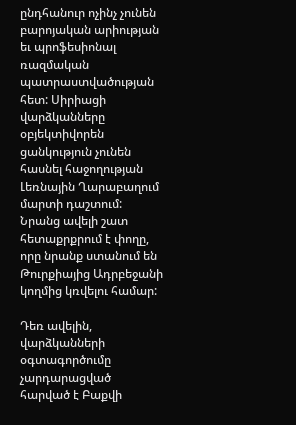ընդհանուր ոչինչ չունեն բարոյական արիության եւ պրոֆեսիոնալ ռազմական պատրաստվածության հետ: Սիրիացի վարձկանները օբյեկտիվորեն ցանկություն չունեն հասնել հաջողության Լեռնային Ղարաբաղում մարտի դաշտում: Նրանց ավելի շատ հետաքրքրում է փողը, որը նրանք ստանում են Թուրքիայից Ադրբեջանի կողմից կռվելու համար:

Դեռ ավելին, վարձկանների օգտագործումը չարդարացված հարված է Բաքվի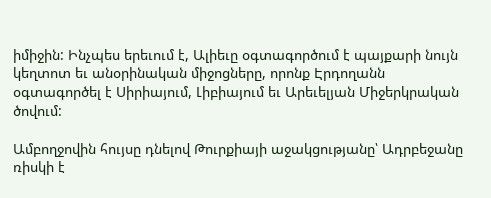իմիջին: Ինչպես երեւում է, Ալիեւը օգտագործում է պայքարի նույն կեղտոտ եւ անօրինական միջոցները, որոնք Էրդողանն օգտագործել է Սիրիայում, Լիբիայում եւ Արեւելյան Միջերկրական ծովում:

Ամբողջովին հույսը դնելով Թուրքիայի աջակցությանը՝ Ադրբեջանը ռիսկի է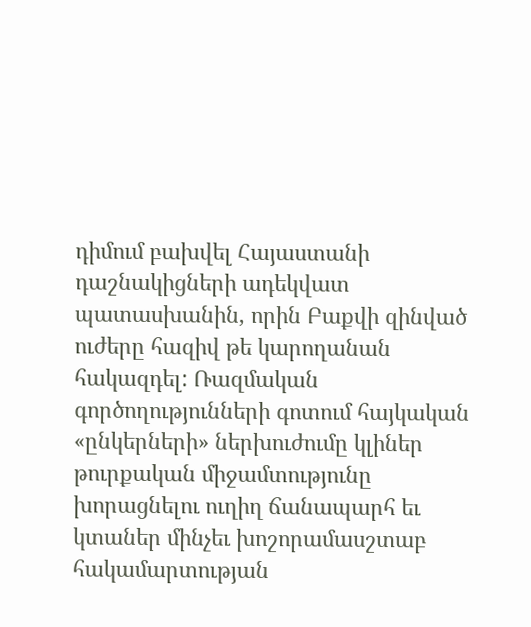դիմում բախվել Հայաստանի դաշնակիցների ադեկվատ պատասխանին, որին Բաքվի զինված ուժերը հազիվ թե կարողանան հակազդել: Ռազմական գործողությունների գոտում հայկական «ընկերների» ներխուժումը կլիներ թուրքական միջամտությունը խորացնելու ուղիղ ճանապարհ եւ կտաներ մինչեւ խոշորամասշտաբ հակամարտության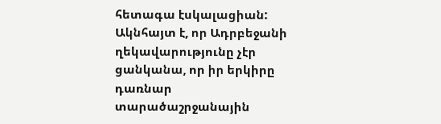հետագա էսկալացիան: Ակնհայտ է, որ Ադրբեջանի ղեկավարությունը չէր ցանկանա, որ իր երկիրը դառնար տարածաշրջանային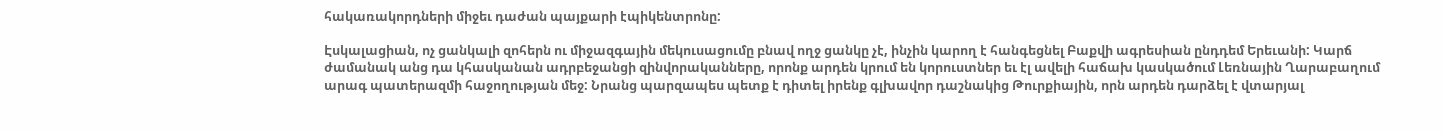հակառակորդների միջեւ դաժան պայքարի էպիկենտրոնը:

Էսկալացիան, ոչ ցանկալի զոհերն ու միջազգային մեկուսացումը բնավ ողջ ցանկը չէ, ինչին կարող է հանգեցնել Բաքվի ագրեսիան ընդդեմ Երեւանի: Կարճ ժամանակ անց դա կհասկանան ադրբեջանցի զինվորականները, որոնք արդեն կրում են կորուստներ եւ էլ ավելի հաճախ կասկածում Լեռնային Ղարաբաղում արագ պատերազմի հաջողության մեջ: Նրանց պարզապես պետք է դիտել իրենք գլխավոր դաշնակից Թուրքիային, որն արդեն դարձել է վտարյալ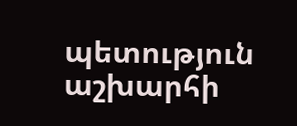պետություն աշխարհի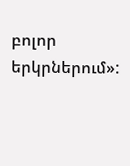բոլոր երկրներում»: